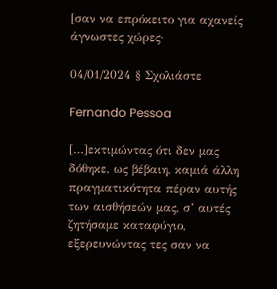[σαν να επρόκειτο για αχανείς άγνωστες χώρες·

04/01/2024 § Σχολιάστε

Fernando Pessoa

[…]εκτιμώντας ότι δεν μας δόθηκε, ως βέβαιη, καμιά άλλη πραγματικότητα πέραν αυτής των αισθήσεών μας, σ’ αυτές ζητήσαμε καταφύγιο, εξερευνώντας τες σαν να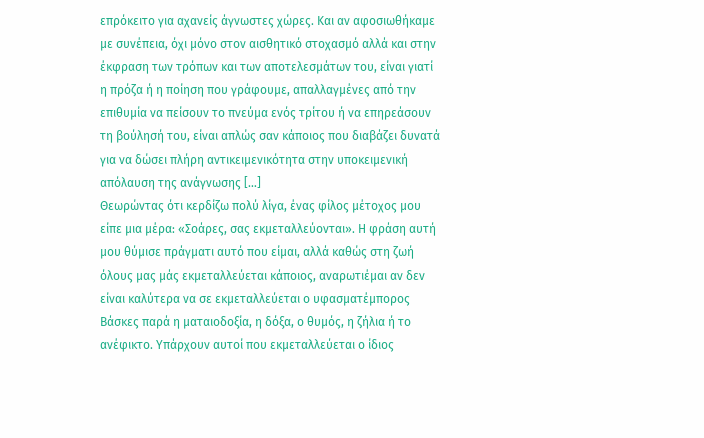επρόκειτο για αχανείς άγνωστες χώρες. Και αν αφοσιωθήκαμε με συνέπεια, όχι μόνο στον αισθητικό στοχασμό αλλά και στην έκφραση των τρόπων και των αποτελεσμάτων του, είναι γιατί η πρόζα ή η ποίηση που γράφουμε, απαλλαγμένες από την επιθυμία να πείσουν το πνεύμα ενός τρίτου ή να επηρεάσουν τη βούλησή του, είναι απλώς σαν κάποιος που διαβάζει δυνατά για να δώσει πλήρη αντικειμενικότητα στην υποκειμενική απόλαυση της ανάγνωσης […]
Θεωρώντας ότι κερδίζω πολύ λίγα, ένας φίλος μέτοχος μου είπε μια μέρα: «Σοάρες, σας εκμεταλλεύονται». Η φράση αυτή μου θύμισε πράγματι αυτό που είμαι, αλλά καθώς στη ζωή όλους μας μάς εκμεταλλεύεται κάποιος, αναρωτιέμαι αν δεν είναι καλύτερα να σε εκμεταλλεύεται ο υφασματέμπορος Βάσκες παρά η ματαιοδοξία, η δόξα, ο θυμός, η ζήλια ή το ανέφικτο. Υπάρχουν αυτοί που εκμεταλλεύεται ο ίδιος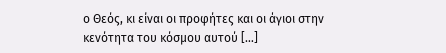ο Θεός, κι είναι οι προφήτες και οι άγιοι στην κενότητα του κόσμου αυτού […]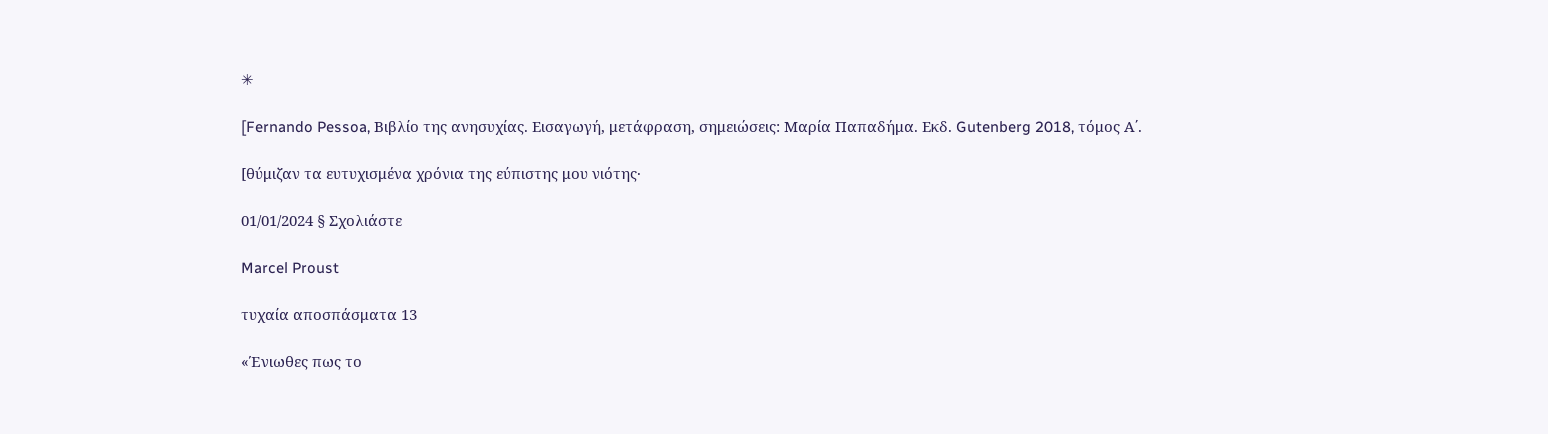✳

[Fernando Pessoa, Βιβλίο της ανησυχίας. Εισαγωγή, μετάφραση, σημειώσεις: Μαρία Παπαδήμα. Εκδ. Gutenberg 2018, τόμος Α΄.

[θύμιζαν τα ευτυχισμένα χρόνια της εύπιστης μου νιότης·

01/01/2024 § Σχολιάστε

Marcel Proust

τυχαία αποσπάσματα 13

«Ένιωθες πως το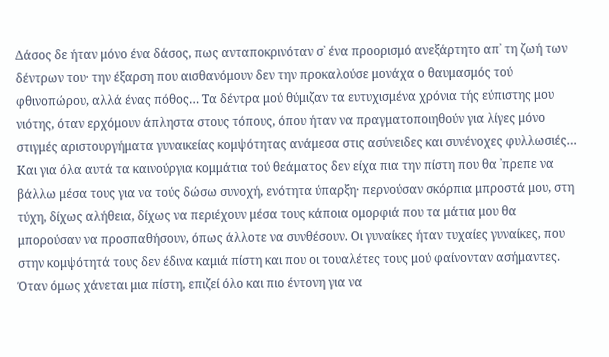Δάσος δε ήταν μόνο ένα δάσος, πως ανταποκρινόταν σ᾿ ένα προορισμό ανεξάρτητο απ᾿ τη ζωή των δέντρων του· την έξαρση που αισθανόμουν δεν την προκαλούσε μονάχα ο θαυμασμός τού φθινοπώρου, αλλά ένας πόθος… Τα δέντρα μού θύμιζαν τα ευτυχισμένα χρόνια τής εύπιστης μου νιότης, όταν ερχόμουν άπληστα στους τόπους, όπου ήταν να πραγματοποιηθούν για λίγες μόνο στιγμές αριστουργήματα γυναικείας κομψότητας ανάμεσα στις ασύνειδες και συνένοχες φυλλωσιές… Και για όλα αυτά τα καινούργια κομμάτια τού θεάματος δεν είχα πια την πίστη που θα ᾿πρεπε να βάλλω μέσα τους για να τούς δώσω συνοχή, ενότητα ύπαρξη· περνούσαν σκόρπια μπροστά μου, στη τύχη, δίχως αλήθεια, δίχως να περιέχουν μέσα τους κάποια ομορφιά που τα μάτια μου θα μπορούσαν να προσπαθήσουν, όπως άλλοτε να συνθέσουν. Οι γυναίκες ήταν τυχαίες γυναίκες, που στην κομψότητά τους δεν έδινα καμιά πίστη και που οι τουαλέτες τους μού φαίνονταν ασήμαντες. Όταν όμως χάνεται μια πίστη, επιζεί όλο και πιο έντονη για να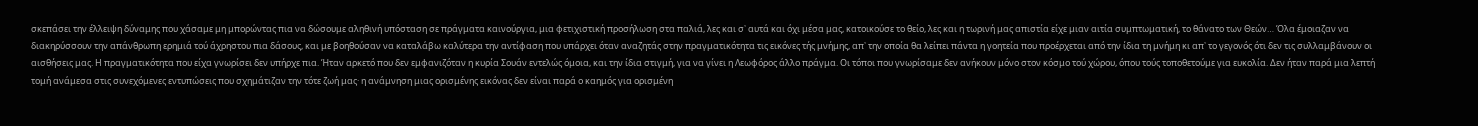σκεπάσει την έλλειψη δύναμης που χάσαμε μη μπορώντας πια να δώσουμε αληθινή υπόσταση σε πράγματα καινούργια, μια φετιχιστική προσήλωση στα παλιά, λες και σ᾿ αυτά και όχι μέσα μας, κατοικούσε το θείο, λες και η τωρινή μας απιστία είχε μιαν αιτία συμπτωματική, το θάνατο των Θεών… Όλα έμοιαζαν να διακηρύσσουν την απάνθρωπη ερημιά τού άχρηστου πια δάσους, και με βοηθούσαν να καταλάβω καλύτερα την αντίφαση που υπάρχει όταν αναζητάς στην πραγματικότητα τις εικόνες τής μνήμης, απ᾿ την οποία θα λείπει πάντα η γοητεία που προέρχεται από την ίδια τη μνήμη κι απ᾿ το γεγονός ότι δεν τις συλλαμβάνουν οι αισθήσεις μας. Η πραγματικότητα που είχα γνωρίσει δεν υπήρχε πια. Ήταν αρκετό που δεν εμφανιζόταν η κυρία Σουάν εντελώς όμοια, και την ίδια στιγμή, για να γίνει η Λεωφόρος άλλο πράγμα. Οι τόποι που γνωρίσαμε δεν ανήκουν μόνο στον κόσμο τού χώρου, όπου τούς τοποθετούμε για ευκολία. Δεν ήταν παρά μια λεπτή τομή ανάμεσα στις συνεχόμενες εντυπώσεις που σχημάτιζαν την τότε ζωή μας· η ανάμνηση μιας ορισμένης εικόνας δεν είναι παρά ο καημός για ορισμένη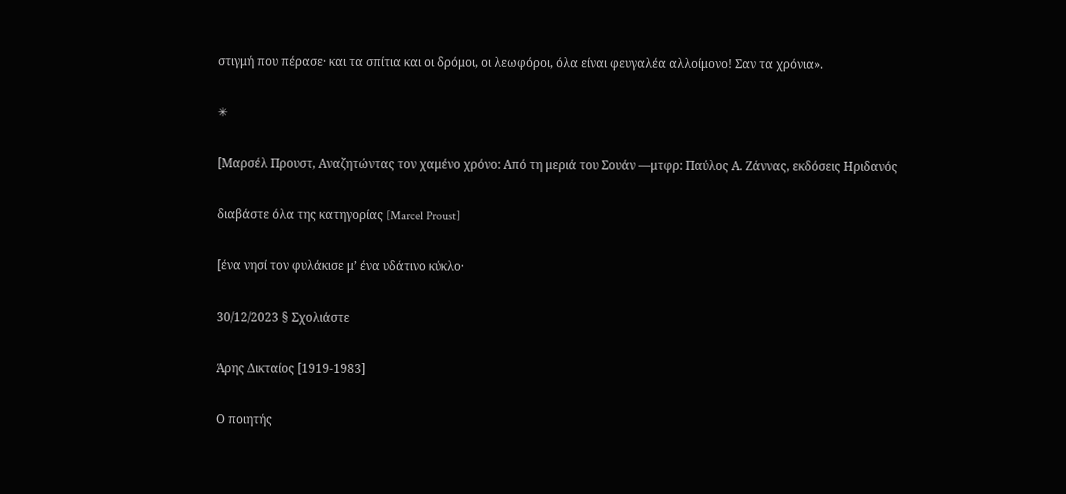στιγμή που πέρασε· και τα σπίτια και οι δρόμοι, οι λεωφόροι, όλα είναι φευγαλέα αλλοίμονο! Σαν τα χρόνια».

✳

[Μαρσέλ Προυστ, Αναζητώντας τον χαμένο χρόνο: Από τη μεριά του Σουάν ―μτφρ: Παύλος Α. Ζάννας, εκδόσεις Ηριδανός

διαβάστε όλα της κατηγορίας [Marcel Proust]

[ένα νησί τον φυλάκισε μ’ ένα υδάτινο κύκλο·

30/12/2023 § Σχολιάστε

Άρης Δικταίος [1919-1983]

Ο ποιητής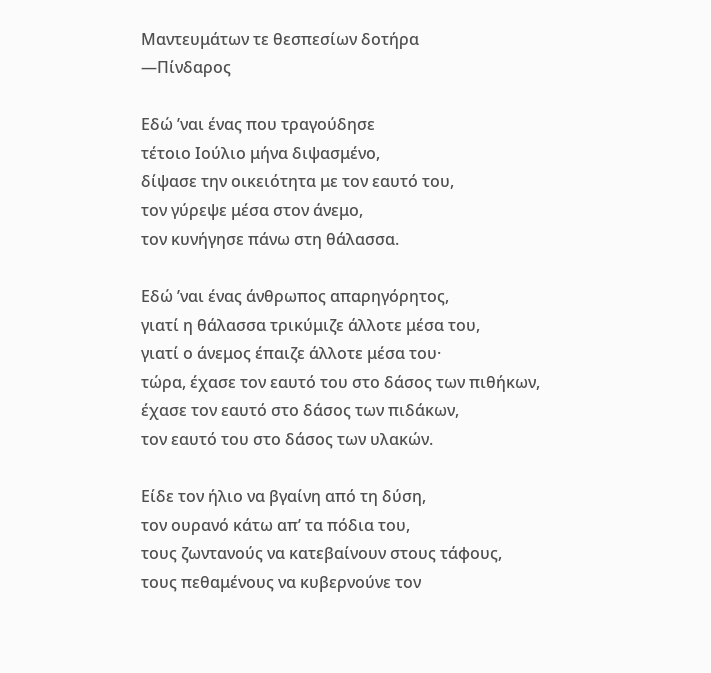Μαντευμάτων τε θεσπεσίων δοτήρα
―Πίνδαρος

Εδώ ’ναι ένας που τραγούδησε
τέτοιο Ιούλιο μήνα διψασμένο,
δίψασε την οικειότητα με τον εαυτό του,
τον γύρεψε μέσα στον άνεμο,
τον κυνήγησε πάνω στη θάλασσα.

Εδώ ’ναι ένας άνθρωπος απαρηγόρητος,
γιατί η θάλασσα τρικύμιζε άλλοτε μέσα του,
γιατί ο άνεμος έπαιζε άλλοτε μέσα του·
τώρα, έχασε τον εαυτό του στο δάσος των πιθήκων,
έχασε τον εαυτό στο δάσος των πιδάκων,
τον εαυτό του στο δάσος των υλακών.

Είδε τον ήλιο να βγαίνη από τη δύση,
τον ουρανό κάτω απ’ τα πόδια του,
τους ζωντανούς να κατεβαίνουν στους τάφους,
τους πεθαμένους να κυβερνούνε τον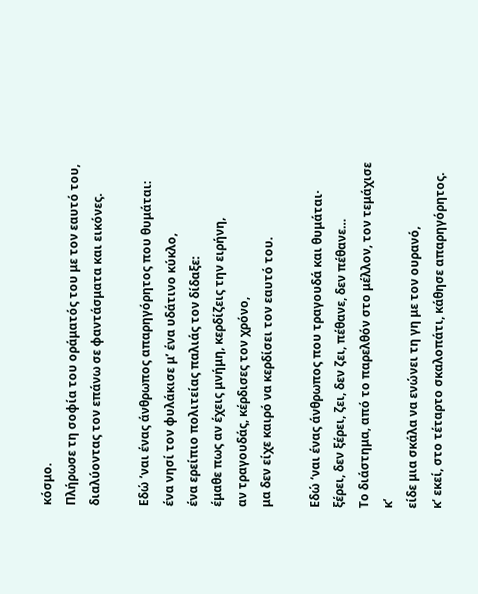κόσμο.
Πλήρωσε τη σοφία του οράματός του με τον εαυτό του,
διαλύοντας τον επάνω σε φαντάσματα και εικόνες.

Εδώ ’ναι ένας άνθρωπος απαρηγόρητος που θυμάται:
ένα νησί τον φυλάκισε μ’ ένα υδάτινο κύκλο,
ένα ερείπιο πολιτείας παλιάς τον δίδαξε:
έμαθε πως αν έχεις μνήμη, κερδίζεις την ειρήνη,
αν τραγουδάς, κέρδισες τον χρόνο,
μα δεν είχε καιρό να κερδίσει τον εαυτό του.

Εδώ ‘ναι ένας άνθρωπος που τραγουδά και θυμάται·
ξέρει, δεν ξέρει, ζει, δεν ζει, πέθανε, δεν πέθανε…
Το διάστημα, από το παρελθόν στο μέλλον, τον τεμάχισε
κ’
είδε μια σκάλα να ενώνει τη γη με τον ουρανό,
κ’ εκεί, στο τέταρτο σκαλοπάτι, κάθησε απαρηγόρητος.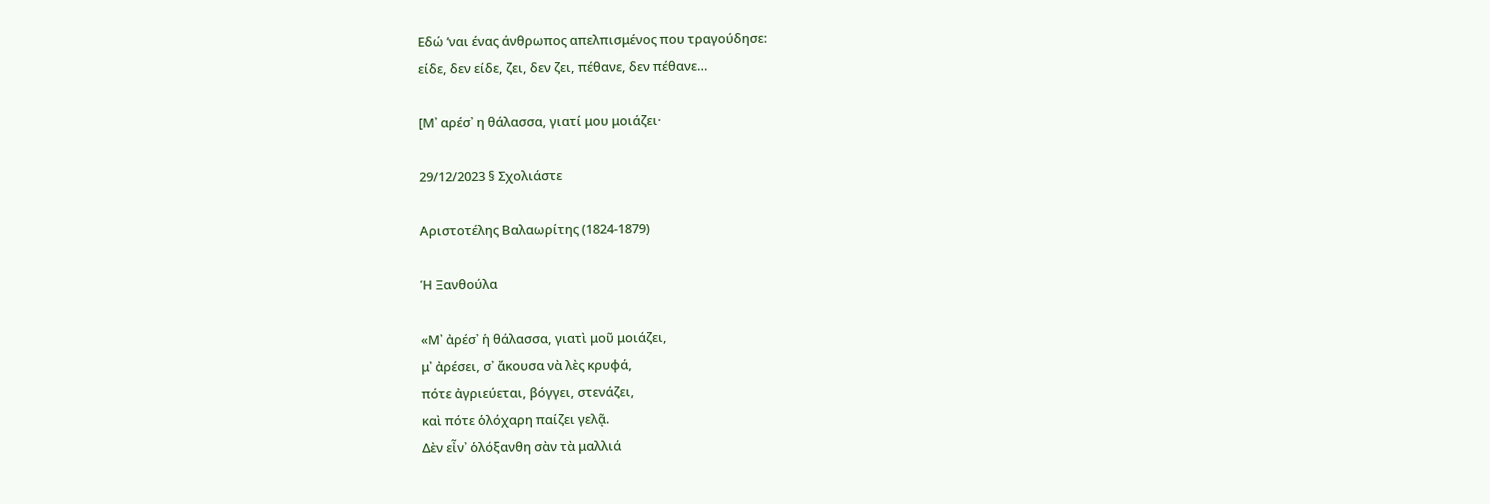Εδώ ’ναι ένας άνθρωπος απελπισμένος που τραγούδησε:
είδε, δεν είδε, ζει, δεν ζει, πέθανε, δεν πέθανε…

[Μ᾿ αρέσ᾿ η θάλασσα, γιατί μου μοιάζει·

29/12/2023 § Σχολιάστε

Αριστοτέλης Βαλαωρίτης (1824-1879)

Ἡ Ξανθούλα

«Μ᾿ ἀρέσ᾿ ἡ θάλασσα, γιατὶ μοῦ μοιάζει,
μ᾿ ἀρέσει, σ᾿ ἄκουσα νὰ λὲς κρυφά,
πότε ἀγριεύεται, βόγγει, στενάζει,
καὶ πότε ὁλόχαρη παίζει γελᾷ.
Δὲν εἶν᾿ ὁλόξανθη σὰν τὰ μαλλιά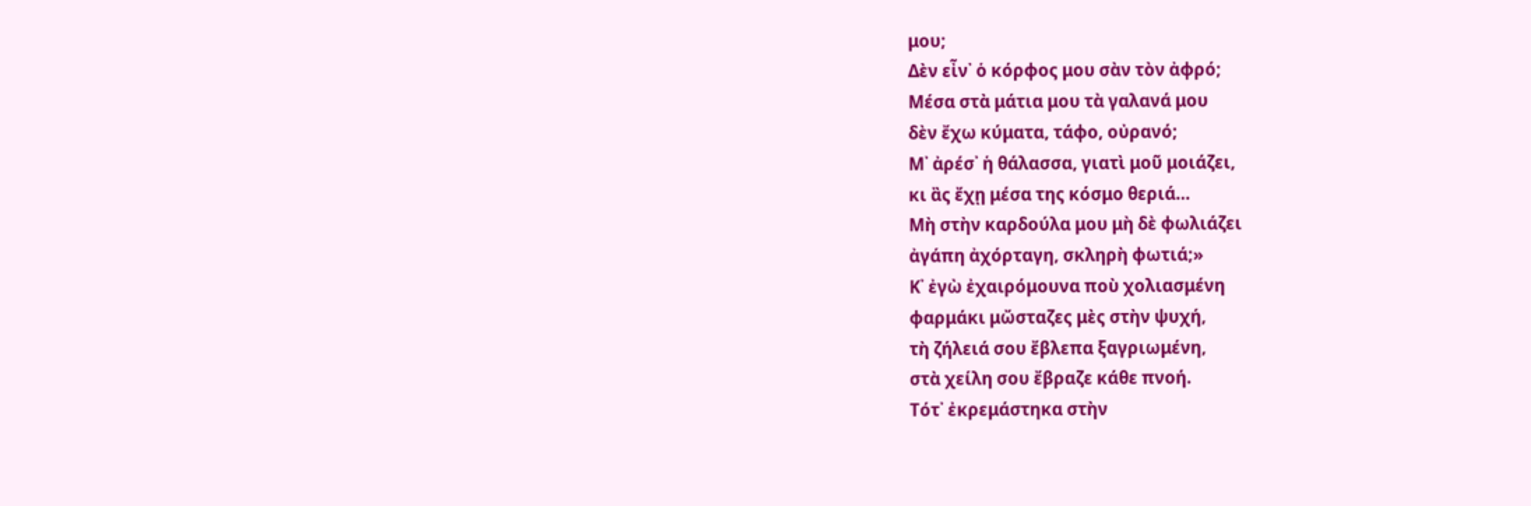μου;
Δὲν εἶν᾿ ὁ κόρφος μου σὰν τὸν ἀφρό;
Μέσα στὰ μάτια μου τὰ γαλανά μου
δὲν ἔχω κύματα, τάφο, οὐρανό;
Μ᾿ ἀρέσ᾿ ἡ θάλασσα, γιατὶ μοῦ μοιάζει,
κι ἂς ἔχῃ μέσα της κόσμο θεριά…
Μὴ στὴν καρδούλα μου μὴ δὲ φωλιάζει
ἀγάπη ἀχόρταγη, σκληρὴ φωτιά;»
Κ᾿ ἐγὼ ἐχαιρόμουνα ποὺ χολιασμένη
φαρμάκι μὤσταζες μὲς στὴν ψυχή,
τὴ ζήλειά σου ἔβλεπα ξαγριωμένη,
στὰ χείλη σου ἔβραζε κάθε πνοή.
Τότ᾿ ἐκρεμάστηκα στὴν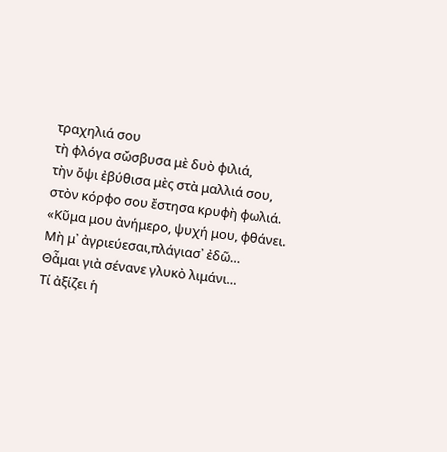τραχηλιά σου
τὴ φλόγα σὤσβυσα μὲ δυὸ φιλιά,
τὴν ὄψι ἐβύθισα μὲς στὰ μαλλιά σου,
στὸν κόρφο σου ἔστησα κρυφὴ φωλιά.
«Κῦμα μου ἀνήμερο, ψυχή μου, φθάνει.
Μὴ μ᾿ ἀγριεύεσαι,πλάγιασ᾿ ἐδῶ…
Θἆμαι γιὰ σένανε γλυκὸ λιμάνι…
Τί ἀξίζει ἡ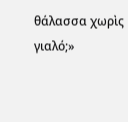θάλασσα χωρὶς γιαλό;»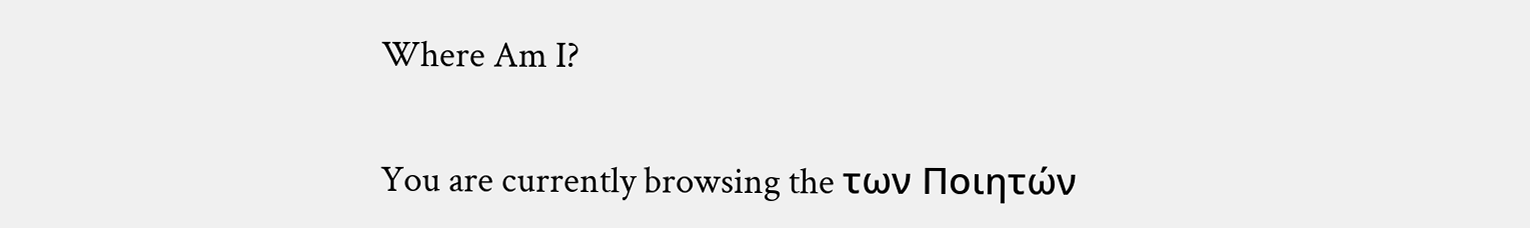Where Am I?

You are currently browsing the των Ποιητών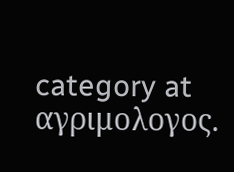category at αγριμολογος.